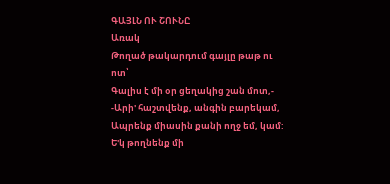ԳԱՅԼՆ ՈՒ ՇՈՒՆԸ
Առակ
Թողած թակարդում գայլը թաթ ու ոտ՝
Գալիս է մի օր ցեղակից շան մոտ,-
-Արի' հաշտվենք, անգին բարեկամ,
Ապրենք միասին քանի ողջ եմ, կամ:
Ե'կ թողնենք մի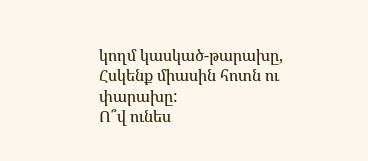կողմ կասկած-թարախը,
Հսկենք միասին հոտն ու փարախը:
Ո՞վ ունես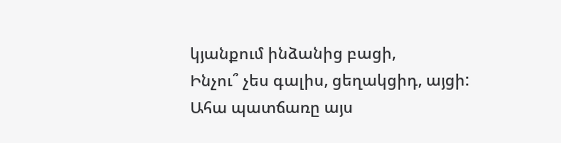կյանքում ինձանից բացի,
Ինչու՞ չես գալիս, ցեղակցիդ, այցի:
Ահա պատճառը այս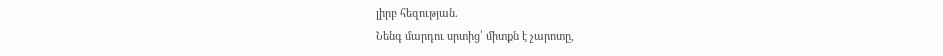լիրբ հեզության.
Նենգ մարդու սրտից՝ միտքն է չարոտը,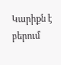Կարիքն է բերում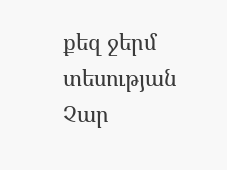քեզ ջերմ տեսության
Չար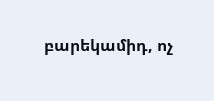բարեկամիդ, ոչ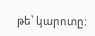թե՝ կարոտը: